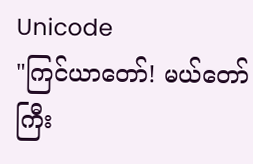Unicode
"ကြင်ယာတော်! မယ်တော်ကြီး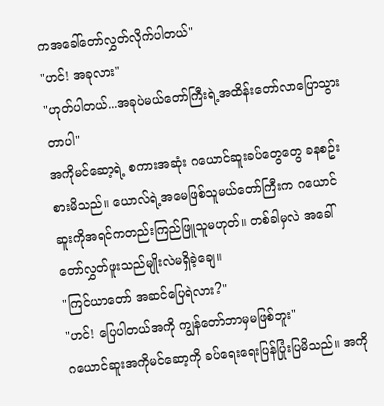ကအခေါ်တော်လွှတ်လိုက်ပါတယ်"
"ဟင်! အခုလား"
"ဟုတ်ပါတယ်...အခုပဲမယ်တော်ကြီးရဲ့အထိန်းတော်လာပြောသွားတာပါ"
အကိုမင်ဆော့ရဲ့ စကားအဆုံး ဂယောင်ဆူးခပ်တွေတွေ ခနစဥ်းစားမိသည်။ ယောလ်ရဲ့အမေဖြစ်သူမယ်တော်ကြီးက ဂယောင်ဆူးကိုအရင်ကတည်းကြည်ဖြူသူမဟုတ်။ တစ်ခါမှလဲ အခေါ်တော်လွှတ်ဖူးသည်မျိုးလဲမရှိခဲ့ချေ။
"ကြင်ယာတော် အဆင်ပြေရဲလား?"
"ဟင်! ပြေပါတယ်အကို ကျွန်တော်ဘာမှမဖြစ်ဘူး"
ဂယောင်ဆူးအကိုမင်ဆော့ကို ခပ်ရေးရေးပြန်ပြုံးပြမိသည်။ အကို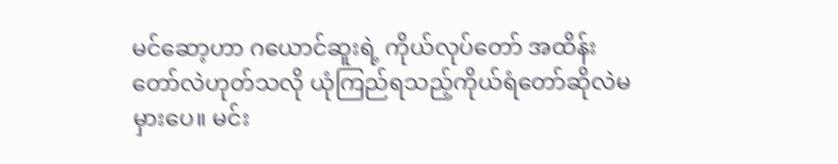မင်ဆော့ဟာ ဂယောင်ဆူးရဲ့ ကိုယ်လုပ်တော် အထိန်းတော်လဲဟုတ်သလို ယုံကြည်ရသည့်ကိုယ်ရံတော်ဆိုလဲမမှားပေ။ မင်း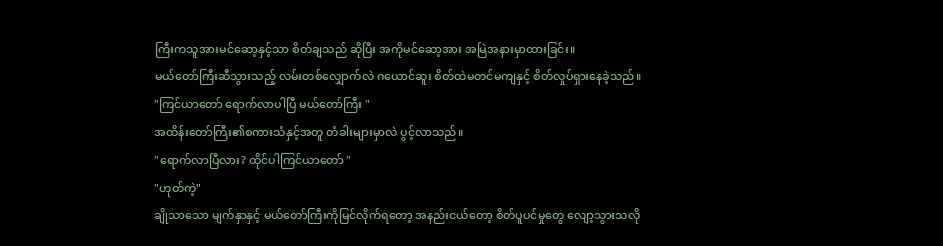ကြီးကသူအားမင်ဆော့နှင့်သာ စိတ်ချသည် ဆိုပြီး အကိုမင်ဆော့အား အမြဲအနားမှာထားခြင်း။
မယ်တော်ကြီးဆီသွားသည့် လမ်းတစ်လျှောက်လဲ ဂယောင်ဆူး စိတ်ထဲမတင်မကျနှင့် စိတ်လှုပ်ရှားနေခဲ့သည်။
"ကြင်ယာတော် ရောက်လာပါပြီ မယ်တော်ကြီး "
အထိန်းတော်ကြီး၏စကားသံနှင့်အတူ တံခါးများမှာလဲ ပွင့်လာသည်။
"ရောက်လာပြီလား? ထိုင်ပါကြင်ယာတော် "
"ဟုတ်ကဲ့"
ချိုသာသော မျက်နှာနှင့် မယ်တော်ကြီးကိုမြင်လိုက်ရတော့ အနည်းငယ်တော့ စိတ်ပူပင်မှုတွေ လျော့သွားသလို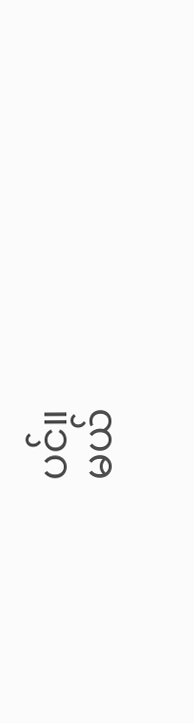ပင်။
မယ်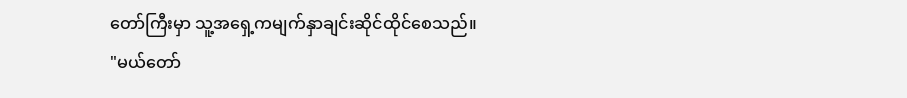တော်ကြီးမှာ သူ့အရှေ့ကမျက်နှာချင်းဆိုင်ထိုင်စေသည်။
"မယ်တော်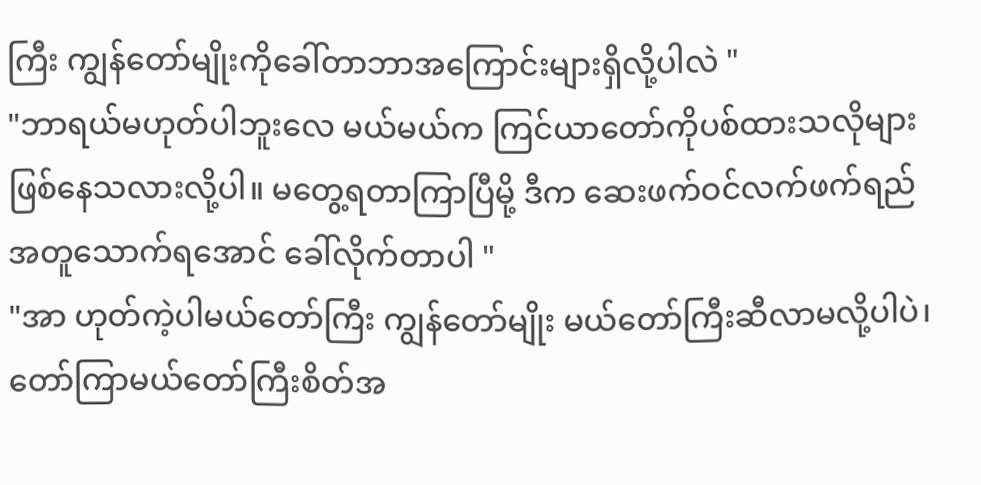ကြီး ကျွန်တော်မျိုးကိုခေါ်တာဘာအကြောင်းများရှိလို့ပါလဲ "
"ဘာရယ်မဟုတ်ပါဘူးလေ မယ်မယ်က ကြင်ယာတော်ကိုပစ်ထားသလိုများဖြစ်နေသလားလို့ပါ။ မတွေ့ရတာကြာပြီမို့ ဒီက ဆေးဖက်ဝင်လက်ဖက်ရည် အတူသောက်ရအောင် ခေါ်လိုက်တာပါ "
"အာ ဟုတ်ကဲ့ပါမယ်တော်ကြီး ကျွန်တော်မျိုး မယ်တော်ကြီးဆီလာမလို့ပါပဲ၊ တော်ကြာမယ်တော်ကြီးစိတ်အ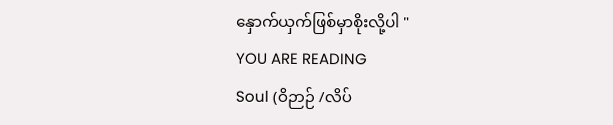နှောက်ယှက်ဖြစ်မှာစိုးလို့ပါ "
YOU ARE READING
Soul (ဝိဉာဉ် /လိပ်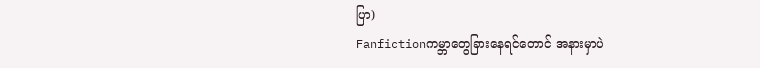ပြာ)
Fanfictionကမ္ဘာတွေခြားနေရင်တောင် အနားမှာပဲ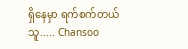ရှိနေမှာ ရက်စက်တယ် သူ..... Chansoo